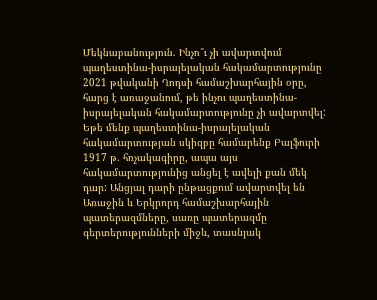Մեկնաբանություն. Ինչո՞ւ չի ավարտվում պաղեստինա-իսրայելական հակամարտությունը
2021 թվականի Ղոդսի համաշխարհային օրը, հարց է առաջանում, թե ինչու պաղեստինա-իսրայելական հակամարտությունը չի ավարտվել:
Եթե մենք պաղեստինա-իսրայելական հակամարտության սկիզբը համարենք Բալֆուրի 1917 թ. հռչակագիրը, ապա այս հակամարտությունից անցել է ավելի քան մեկ դար: Անցյալ դարի ընթացքում ավարտվել են Առաջին և Երկրորդ համաշխարհային պատերազմները, սառը պատերազմը գերտերությունների միջև, տասնյակ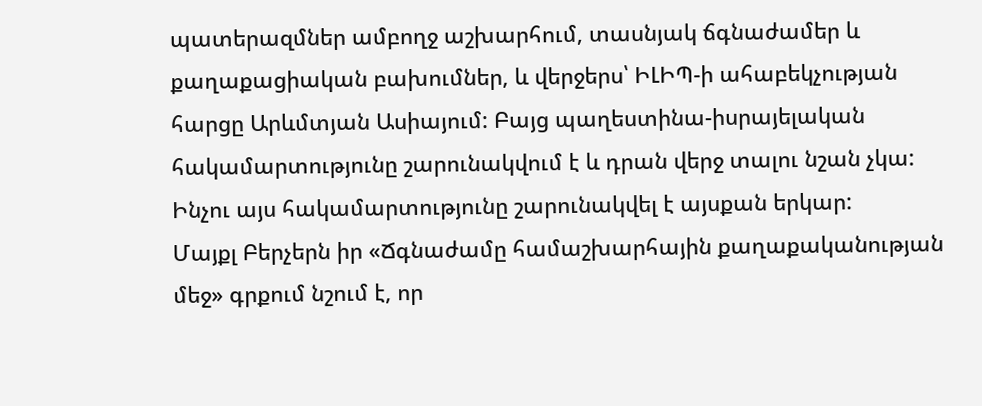պատերազմներ ամբողջ աշխարհում, տասնյակ ճգնաժամեր և քաղաքացիական բախումներ, և վերջերս՝ ԻԼԻՊ-ի ահաբեկչության հարցը Արևմտյան Ասիայում: Բայց պաղեստինա-իսրայելական հակամարտությունը շարունակվում է և դրան վերջ տալու նշան չկա: Ինչու այս հակամարտությունը շարունակվել է այսքան երկար:
Մայքլ Բերչերն իր «Ճգնաժամը համաշխարհային քաղաքականության մեջ» գրքում նշում է, որ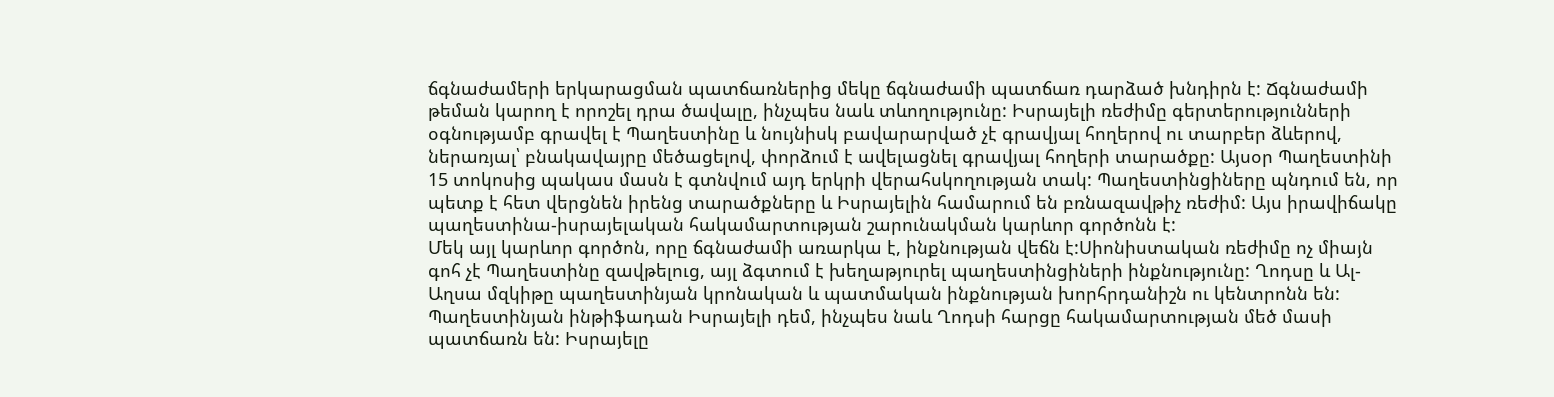ճգնաժամերի երկարացման պատճառներից մեկը ճգնաժամի պատճառ դարձած խնդիրն է: Ճգնաժամի թեման կարող է որոշել դրա ծավալը, ինչպես նաև տևողությունը: Իսրայելի ռեժիմը գերտերությունների օգնությամբ գրավել է Պաղեստինը և նույնիսկ բավարարված չէ գրավյալ հողերով ու տարբեր ձևերով, ներառյալ՝ բնակավայրը մեծացելով, փորձում է ավելացնել գրավյալ հողերի տարածքը: Այսօր Պաղեստինի 15 տոկոսից պակաս մասն է գտնվում այդ երկրի վերահսկողության տակ: Պաղեստինցիները պնդում են, որ պետք է հետ վերցնեն իրենց տարածքները և Իսրայելին համարում են բռնազավթիչ ռեժիմ: Այս իրավիճակը պաղեստինա-իսրայելական հակամարտության շարունակման կարևոր գործոնն է:
Մեկ այլ կարևոր գործոն, որը ճգնաժամի առարկա է, ինքնության վեճն է:Սիոնիստական ռեժիմը ոչ միայն գոհ չէ Պաղեստինը զավթելուց, այլ ձգտում է խեղաթյուրել պաղեստինցիների ինքնությունը: Ղոդսը և Ալ-Աղսա մզկիթը պաղեստինյան կրոնական և պատմական ինքնության խորհրդանիշն ու կենտրոնն են: Պաղեստինյան ինթիֆադան Իսրայելի դեմ, ինչպես նաև Ղոդսի հարցը հակամարտության մեծ մասի պատճառն են: Իսրայելը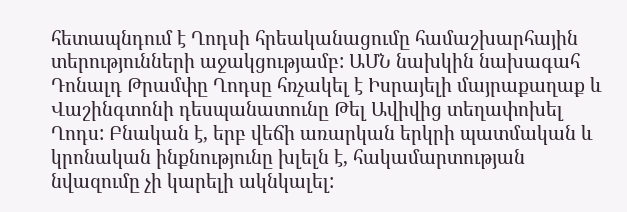հետապնդում է Ղոդսի հրեականացումը համաշխարհային տերությունների աջակցությամբ: ԱՄՆ նախկին նախագահ Դոնալդ Թրամփը Ղոդսը հռչակել է Իսրայելի մայրաքաղաք և Վաշինգտոնի դեսպանատունը Թել Ավիվից տեղափոխել Ղոդս: Բնական է, երբ վեճի առարկան երկրի պատմական և կրոնական ինքնությունը խլելն է, հակամարտության նվազումը չի կարելի ակնկալել: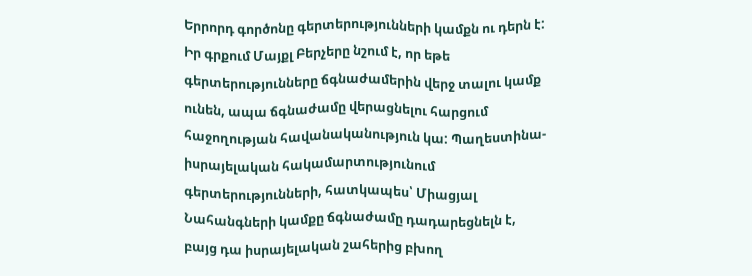Երրորդ գործոնը գերտերությունների կամքն ու դերն է: Իր գրքում Մայքլ Բերչերը նշում է, որ եթե գերտերությունները ճգնաժամերին վերջ տալու կամք ունեն, ապա ճգնաժամը վերացնելու հարցում հաջողության հավանականություն կա: Պաղեստինա-իսրայելական հակամարտությունում գերտերությունների, հատկապես՝ Միացյալ Նահանգների կամքը ճգնաժամը դադարեցնելն է, բայց դա իսրայելական շահերից բխող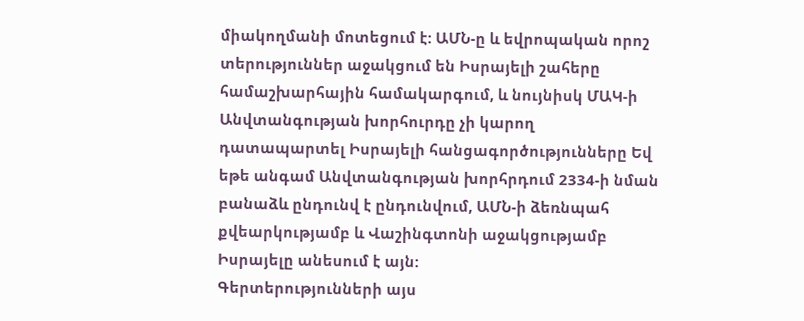միակողմանի մոտեցում է: ԱՄՆ-ը և եվրոպական որոշ տերություններ աջակցում են Իսրայելի շահերը համաշխարհային համակարգում, և նույնիսկ ՄԱԿ-ի Անվտանգության խորհուրդը չի կարող դատապարտել Իսրայելի հանցագործությունները Եվ եթե անգամ Անվտանգության խորհրդում 2334-ի նման բանաձև ընդունվ է ընդունվում, ԱՄՆ-ի ձեռնպահ քվեարկությամբ և Վաշինգտոնի աջակցությամբ Իսրայելը անեսում է այն:
Գերտերությունների այս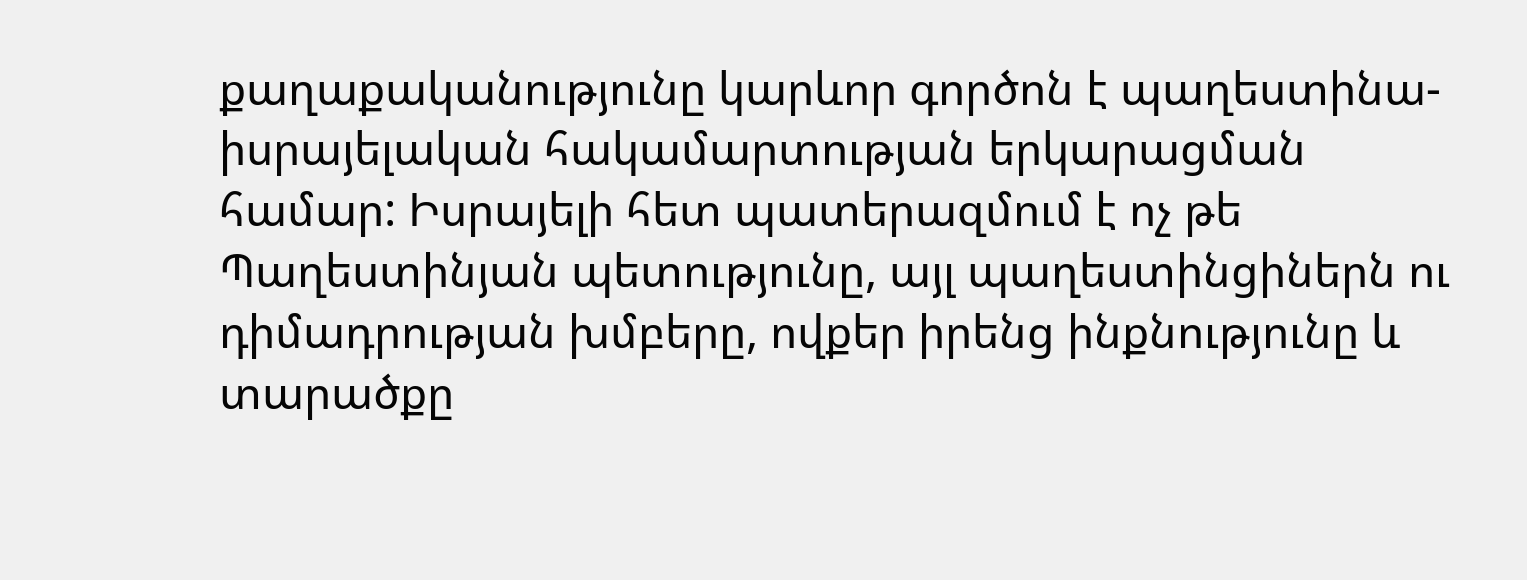քաղաքականությունը կարևոր գործոն է պաղեստինա-իսրայելական հակամարտության երկարացման համար: Իսրայելի հետ պատերազմում է ոչ թե Պաղեստինյան պետությունը, այլ պաղեստինցիներն ու դիմադրության խմբերը, ովքեր իրենց ինքնությունը և տարածքը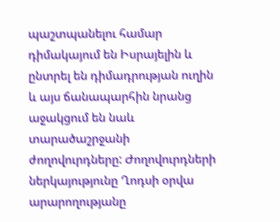պաշտպանելու համար դիմակայում են Իսրայելին և ընտրել են դիմադրության ուղին և այս ճանապարհին նրանց աջակցում են նաև տարածաշրջանի ժողովուրդները: Ժողովուրդների ներկայությունը Ղոդսի օրվա արարողությանը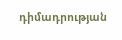դիմադրության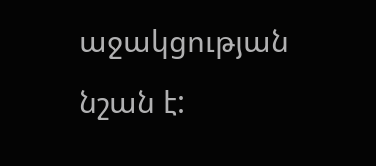աջակցության նշան է: